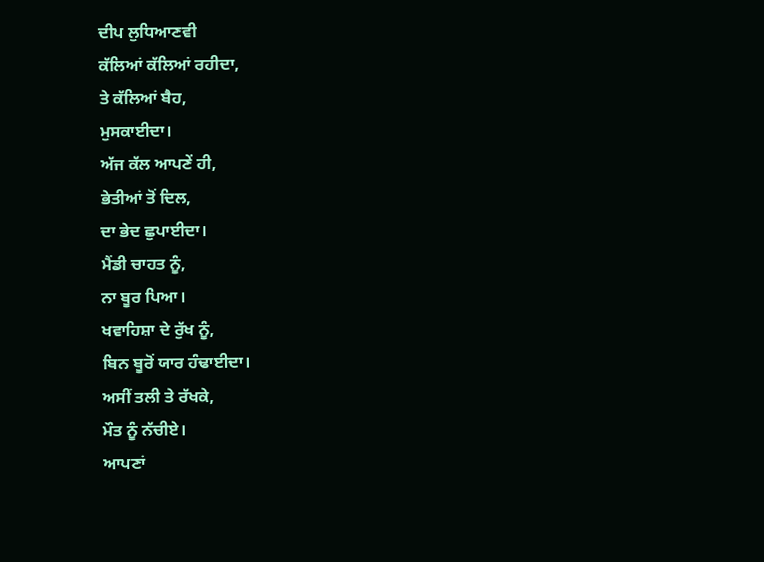ਦੀਪ ਲੁਧਿਆਣਵੀ
ਕੱਲਿਆਂ ਕੱਲਿਆਂ ਰਹੀਦਾ,
ਤੇ ਕੱਲਿਆਂ ਬੈਹ,
ਮੁਸਕਾਈਦਾ।
ਅੱਜ ਕੱਲ ਆਪਣੇਂ ਹੀ,
ਭੇਤੀਆਂ ਤੋਂ ਦਿਲ,
ਦਾ ਭੇਦ ਛੁਪਾਈਦਾ।
ਮੈਂਡੀ ਚਾਹਤ ਨੂੰ,
ਨਾ ਬੂਰ ਪਿਆ।
ਖਵਾਹਿਸ਼ਾ ਦੇ ਰੁੱਖ ਨੂੰ,
ਬਿਨ ਬੂਰੋਂ ਯਾਰ ਹੰਢਾਈਦਾ।
ਅਸੀਂ ਤਲੀ ਤੇ ਰੱਖਕੇ,
ਮੌਤ ਨੂੰ ਨੱਚੀਏ।
ਆਪਣਾਂ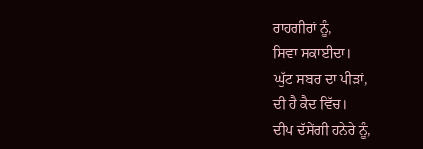ਰਾਹਗੀਰਾਂ ਨੂੰ,
ਸਿਵਾ ਸਕਾਈਦਾ।
ਘੁੱਟ ਸਬਰ ਦਾ ਪੀੜਾਂ,
ਦੀ ਹੈ ਕੈਦ ਵਿੱਚ।
ਦੀਪ ਦੱਸੇਂਗੀ ਹਨੇਰੇ ਨੂੰ,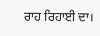ਰਾਹ ਰਿਹਾਈ ਦਾ।